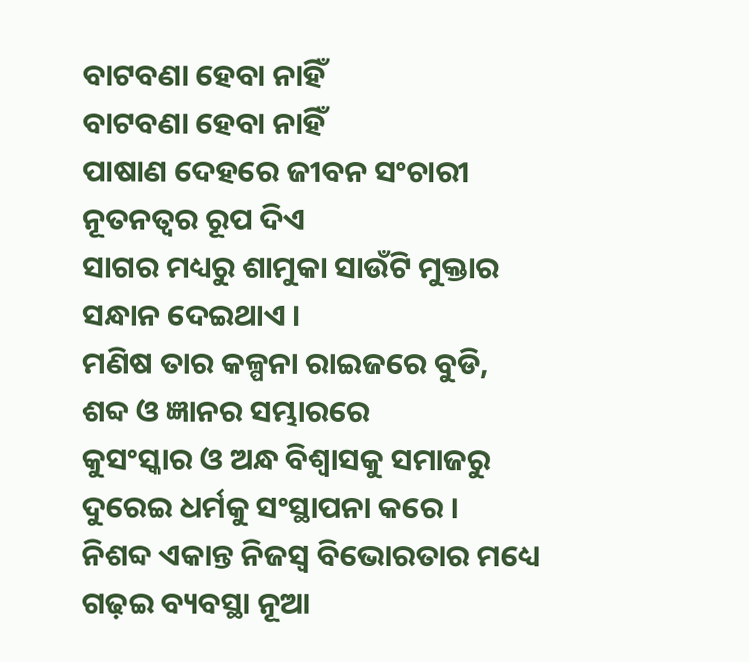ବାଟବଣା ହେବା ନାହିଁ
ବାଟବଣା ହେବା ନାହିଁ
ପାଷାଣ ଦେହରେ ଜୀବନ ସଂଚାରୀ
ନୂତନତ୍ୱର ରୂପ ଦିଏ
ସାଗର ମଧ୍ୟରୁ ଶାମୁକା ସାଉଁଟି ମୁକ୍ତାର
ସନ୍ଧାନ ଦେଇଥାଏ ।
ମଣିଷ ତାର କଳ୍ପନା ରାଇଜରେ ବୁଡି,
ଶବ୍ଦ ଓ ଜ୍ଞାନର ସମ୍ଭାରରେ
କୁସଂସ୍କାର ଓ ଅନ୍ଧ ବିଶ୍ଵାସକୁ ସମାଜରୁ
ଦୁରେଇ ଧର୍ମକୁ ସଂସ୍ଥାପନା କରେ ।
ନିଶବ୍ଦ ଏକାନ୍ତ ନିଜସ୍ୱ ବିଭୋରତାର ମଧ୍ୟେ
ଗଢ଼ଇ ବ୍ୟବସ୍ଥା ନୂଆ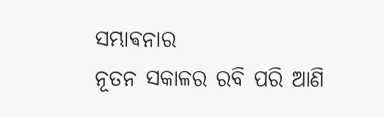ସମ୍ଭାଵନାର
ନୂତନ ସକାଳର ରବି ପରି ଆଣି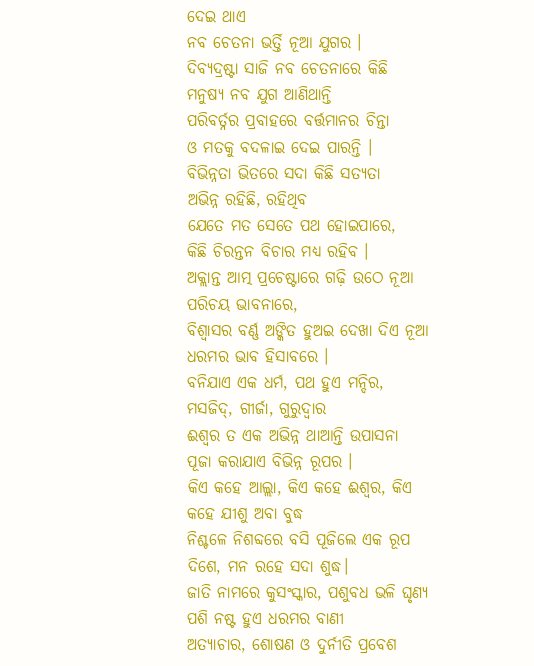ଦେଇ ଥାଏ
ନବ ଚେତନା ଭର୍ତ୍ତି ନୂଆ ଯୁଗର ।
ଦିବ୍ୟଦ୍ରଷ୍ଟା ସାଜି ନବ ଚେତନାରେ କିଛି
ମନୁଷ୍ୟ ନବ ଯୁଗ ଆଣିଥାନ୍ତି
ପରିବର୍ତ୍ନର ପ୍ରବାହରେ ବର୍ତ୍ତମାନର ଚିନ୍ତା
ଓ ମତକୁ ବଦଳାଇ ଦେଇ ପାରନ୍ତି ।
ବିଭିନ୍ନତା ଭିତରେ ସଦା କିଛି ସତ୍ୟତା
ଅଭିନ୍ନ ରହିଛି, ରହିଥିବ
ଯେତେ ମତ ସେତେ ପଥ ହୋଇପାରେ,
କିଛି ଚିରନ୍ତନ ବିଚାର ମଧ୍ୟ ରହିବ ।
ଅକ୍ଲାନ୍ତ ଆତ୍ମ ପ୍ରଚେଷ୍ଟାରେ ଗଢ଼ି ଉଠେ ନୂଆ
ପରିଚୟ ଭାବନାରେ,
ବିଶ୍ୱାସର ବର୍ଣ୍ଣ ଅଙ୍କିତ ହୁଅଇ ଦେଖା ଦିଏ ନୂଆ
ଧରମର ଭାବ ହିସାବରେ ।
ବନିଯାଏ ଏକ ଧର୍ମ, ପଥ ହୁଏ ମନ୍ଦିର,
ମସଜିଦ୍, ଗୀର୍ଜା, ଗୁରୁଦ୍ଵାର
ଈଶ୍ବର ତ ଏକ ଅଭିନ୍ନ ଥାଆନ୍ତି ଉପାସନା
ପୂଜା କରାଯାଏ ବିଭିନ୍ନ ରୂପର ।
କିଏ କହେ ଆଲ୍ଲା, କିଏ କହେ ଈଶ୍ବର, କିଏ
କହେ ଯୀଶୁ ଅବା ବୁଦ୍ଧ
ନିଶ୍ଚଳେ ନିଶବ୍ଦରେ ବସି ପୂଜିଲେ ଏକ ରୂପ
ଦିଶେ, ମନ ରହେ ସଦା ଶୁଦ୍ଧ।
ଜାତି ନାମରେ କୁସଂସ୍କାର, ପଶୁବଧ ଭଳି ଘୃଣ୍ୟ
ପଶି ନଷ୍ଟ ହୁଏ ଧରମର ବାଣୀ
ଅତ୍ୟାଚାର, ଶୋଷଣ ଓ ଦୁର୍ନୀତି ପ୍ରବେଶ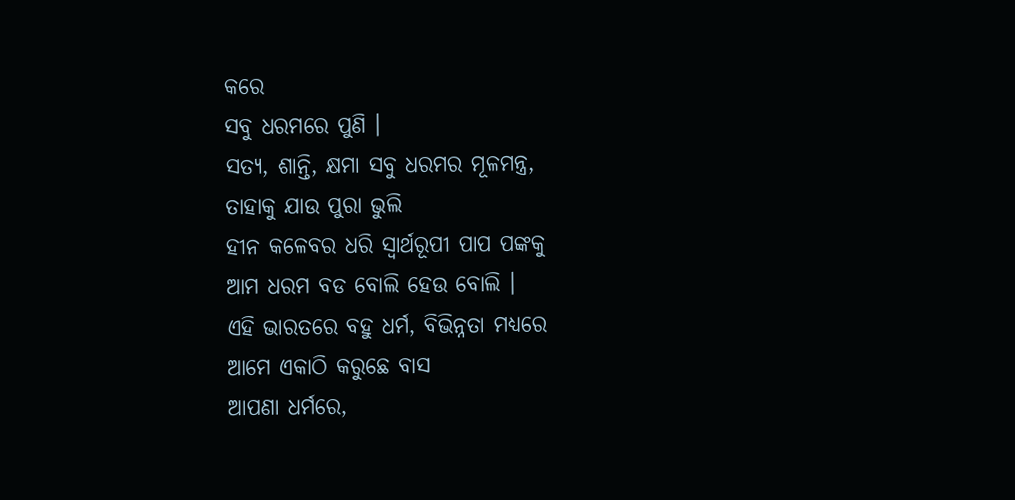କରେ
ସବୁ ଧରମରେ ପୁଣି ।
ସତ୍ୟ, ଶାନ୍ତି, କ୍ଷମା ସବୁ ଧରମର ମୂଳମନ୍ତ୍ର,
ତାହାକୁ ଯାଉ ପୁରା ଭୁଲି
ହୀନ କଳେବର ଧରି ସ୍ୱାର୍ଥରୂପୀ ପାପ ପଙ୍କକୁ
ଆମ ଧରମ ବଡ ବୋଲି ହେଉ ବୋଲି ।
ଏହି ଭାରତରେ ବହୁ ଧର୍ମ, ବିଭିନ୍ନତା ମଧ୍ୟରେ
ଆମେ ଏକାଠି କରୁଛେ ବାସ
ଆପଣା ଧର୍ମରେ,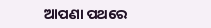ଆପଣା ପଥରେ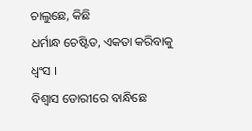ଚାଲୁଛେ, କିଛି
ଧର୍ମାନ୍ଧ ଚେଷ୍ଟିତ, ଏକତା କରିବାକୁ ଧ୍ୱଂସ ।
ବିଶ୍ୱାସ ଡୋରୀରେ ବାନ୍ଧିଛେ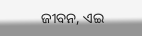ଜୀବନ, ଏଇ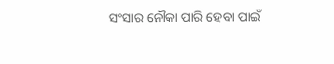ସଂସାର ନୌକା ପାରି ହେବା ପାଇଁ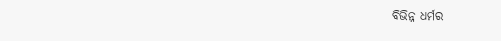ବିଭିନ୍ନ ଧର୍ମର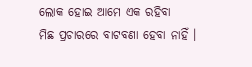ଲୋକ ହୋଇ ଆମେ ଏକ ରହିବା
ମିଛ ପ୍ରଚାରରେ ବାଟବଣା ହେବା ନାହିଁ ।